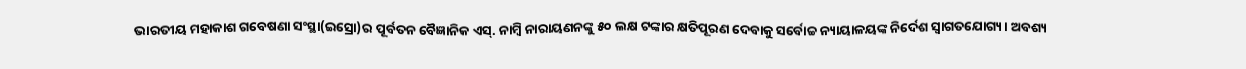ଭାରତୀୟ ମହାକାଶ ଗବେଷଣା ସଂସ୍ଥା(ଇସ୍ରୋ)ର ପୂର୍ବତନ ବୈଜ୍ଞାନିକ ଏସ୍. ନାମ୍ବି ନାରାୟଣନଙ୍କୁ ୫୦ ଲକ୍ଷ ଟଙ୍କାର କ୍ଷତିପୂରଣ ଦେବାକୁ ସର୍ବୋଚ୍ଚ ନ୍ୟାୟାଳୟଙ୍କ ନିର୍ଦେଶ ସ୍ବାଗତଯୋଗ୍ୟ। ଅବଶ୍ୟ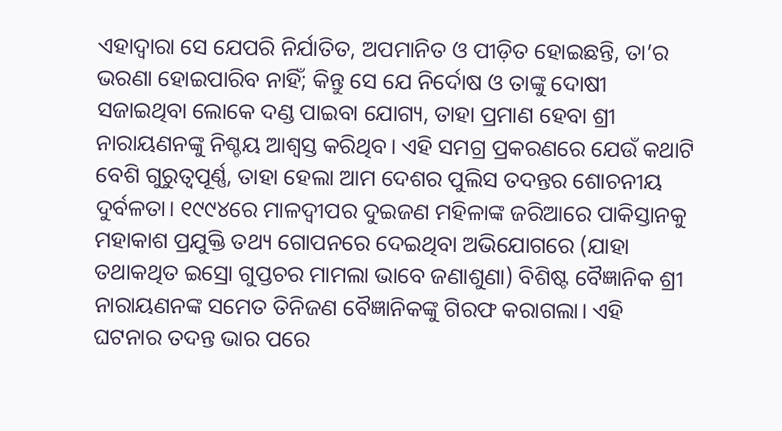ଏହାଦ୍ବାରା ସେ ଯେପରି ନିର୍ଯାତିତ, ଅପମାନିତ ଓ ପୀଡ଼ିତ ହୋଇଛନ୍ତି, ତା’ର ଭରଣା ହୋଇପାରିବ ନାହିଁ; କିନ୍ତୁ ସେ ଯେ ନିର୍ଦୋଷ ଓ ତାଙ୍କୁ ଦୋଷୀ ସଜାଇଥିବା ଲୋକେ ଦଣ୍ଡ ପାଇବା ଯୋଗ୍ୟ, ତାହା ପ୍ରମାଣ ହେବା ଶ୍ରୀ ନାରାୟଣନଙ୍କୁ ନିଶ୍ଚୟ ଆଶ୍ବସ୍ତ କରିଥିବ। ଏହି ସମଗ୍ର ପ୍ରକରଣରେ ଯେଉଁ କଥାଟି ବେଶି ଗୁରୁତ୍ବପୂର୍ଣ୍ଣ, ତାହା ହେଲା ଆମ ଦେଶର ପୁଲିସ ତଦନ୍ତର ଶୋଚନୀୟ ଦୁର୍ବଳତା। ୧୯୯୪ରେ ମାଳଦ୍ବୀପର ଦୁଇଜଣ ମହିଳାଙ୍କ ଜରିଆରେ ପାକିସ୍ତାନକୁ ମହାକାଶ ପ୍ରଯୁକ୍ତି ତଥ୍ୟ ଗୋପନରେ ଦେଇଥିବା ଅଭିଯୋଗରେ (ଯାହା ତଥାକଥିତ ଇସ୍ରୋ ଗୁପ୍ତଚର ମାମଲା ଭାବେ ଜଣାଶୁଣା) ବିଶିଷ୍ଟ ବୈଜ୍ଞାନିକ ଶ୍ରୀ ନାରାୟଣନଙ୍କ ସମେତ ତିନିଜଣ ବୈଜ୍ଞାନିକଙ୍କୁ ଗିରଫ କରାଗଲା। ଏହି ଘଟନାର ତଦନ୍ତ ଭାର ପରେ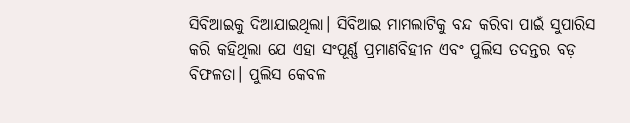ସିବିଆଇକୁ ଦିଆଯାଇଥିଲା। ସିବିଆଇ ମାମଲାଟିକୁ ବନ୍ଦ କରିବା ପାଇଁ ସୁପାରିସ କରି କହିଥିଲା ଯେ ଏହା ସଂପୂର୍ଣ୍ଣ ପ୍ରମାଣବିହୀନ ଏବଂ ପୁଲିସ ତଦନ୍ତର ବଡ଼ ବିଫଳତା। ପୁଲିସ କେବଳ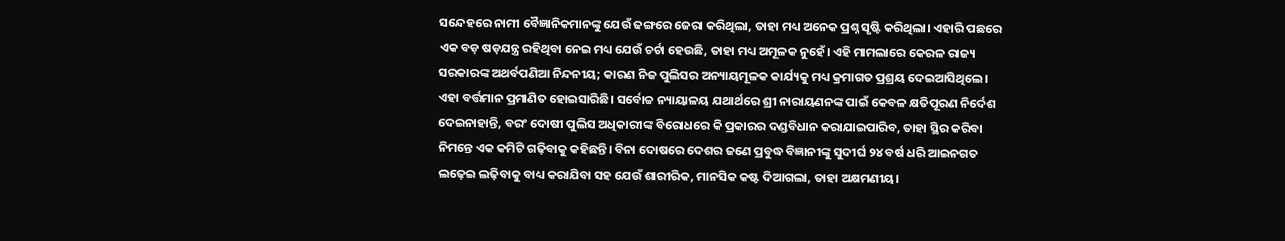ସନ୍ଦେହରେ ନାମୀ ବୈଜ୍ଞାନିକମାନଙ୍କୁ ଯେଉଁ ଢଙ୍ଗରେ ଜେରା କରିଥିଲା, ତାହା ମଧ୍ୟ ଅନେକ ପ୍ରଶ୍ନ ସୃଷ୍ଟି କରିଥିଲା। ଏହାରି ପଛରେ ଏକ ବଡ଼ ଷଡ଼ଯନ୍ତ୍ର ରହିଥିବା ନେଇ ମଧ୍ୟ ଯେଉଁ ଚର୍ଚା ହେଉଛି, ତାହା ମଧ୍ୟ ଅମୂଳକ ନୁହେଁ। ଏହି ମାମଲାରେ କେରଳ ରାଜ୍ୟ ସରକାରଙ୍କ ଅଥର୍ବପଣିଆ ନିନ୍ଦନୀୟ; କାରଣ ନିଜ ପୁଲିସର ଅନ୍ୟାୟମୂଳକ କାର୍ଯ୍ୟକୁ ମଧ୍ୟ କ୍ରମାଗତ ପ୍ରଶ୍ରୟ ଦେଇଆସିଥିଲେ। ଏହା ବର୍ତ୍ତମାନ ପ୍ରମାଣିତ ହୋଇସାରିଛି। ସର୍ବୋଚ୍ଚ ନ୍ୟାୟାଳୟ ଯଥାର୍ଥରେ ଶ୍ରୀ ନାରାୟଣନଙ୍କ ପାଇଁ କେବଳ କ୍ଷତିପୂରଣ ନିର୍ଦେଶ ଦେଇନାହାନ୍ତି, ବରଂ ଦୋଷୀ ପୁଲିସ ଅଧିକାରୀଙ୍କ ବିରୋଧରେ କି ପ୍ରକାରର ଦଣ୍ଡବିଧାନ କରାଯାଇପାରିବ, ତାହା ସ୍ଥିର କରିବା ନିମନ୍ତେ ଏକ କମିଟି ଗଢ଼ିବାକୁ କହିଛନ୍ତି। ବିନା ଦୋଷରେ ଦେଶର ଜଣେ ପ୍ରବୁଦ୍ଧ ବିଜ୍ଞାନୀଙ୍କୁ ସୁଦୀର୍ଘ ୨୪ ବର୍ଷ ଧରି ଆଇନଗତ ଲଢ଼େଇ ଲଢ଼ିବାକୁ ବାଧ୍ୟ କରାଯିବା ସହ ଯେଉଁ ଶାରୀରିକ, ମାନସିକ କଷ୍ଟ ଦିଆଗଲା, ତାହା ଅକ୍ଷମଣୀୟ।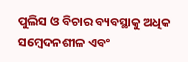ପୁଲିସ ଓ ବିଚାର ବ୍ୟବସ୍ଥାକୁ ଅଧିକ ସମ୍ବେଦନଶୀଳ ଏବଂ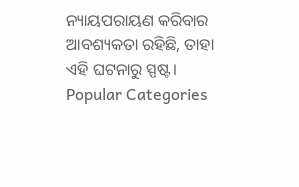ନ୍ୟାୟପରାୟଣ କରିବାର ଆବଶ୍ୟକତା ରହିଛି, ତାହା ଏହି ଘଟନାରୁ ସ୍ପଷ୍ଟ।
Popular Categories